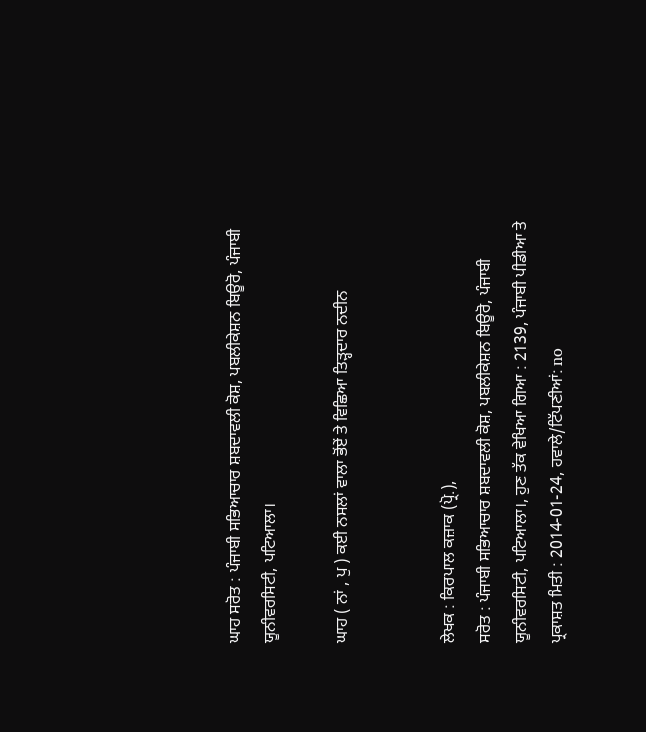ਘਾਹ ਸਰੋਤ : ਪੰਜਾਬੀ ਸਭਿਆਚਾਰ ਸ਼ਬਦਾਵਲੀ ਕੋਸ਼, ਪਬਲੀਕੇਸ਼ਨ ਬਿਊਰੋ, ਪੰਜਾਬੀ ਯੂਨੀਵਰਸਿਟੀ, ਪਟਿਆਲਾ।

ਘਾਹ ( ਨਾਂ , ਪੁ ) ਕਈ ਨਸਲਾਂ ਵਾਲਾ ਭੋਂਏਂ ਤੇ ਵਿਛਿਆ ਤਿੜ੍ਹਦਾਰ ਨਦੀਨ


ਲੇਖਕ : ਕਿਰਪਾਲ ਕਜ਼ਾਕ (ਪ੍ਰੋ.),
ਸਰੋਤ : ਪੰਜਾਬੀ ਸਭਿਆਚਾਰ ਸ਼ਬਦਾਵਲੀ ਕੋਸ਼, ਪਬਲੀਕੇਸ਼ਨ ਬਿਊਰੋ, ਪੰਜਾਬੀ ਯੂਨੀਵਰਸਿਟੀ, ਪਟਿਆਲਾ।, ਹੁਣ ਤੱਕ ਵੇਖਿਆ ਗਿਆ : 2139, ਪੰਜਾਬੀ ਪੀਡੀਆ ਤੇ ਪ੍ਰਕਾਸ਼ਤ ਮਿਤੀ : 2014-01-24, ਹਵਾਲੇ/ਟਿੱਪਣੀਆਂ: no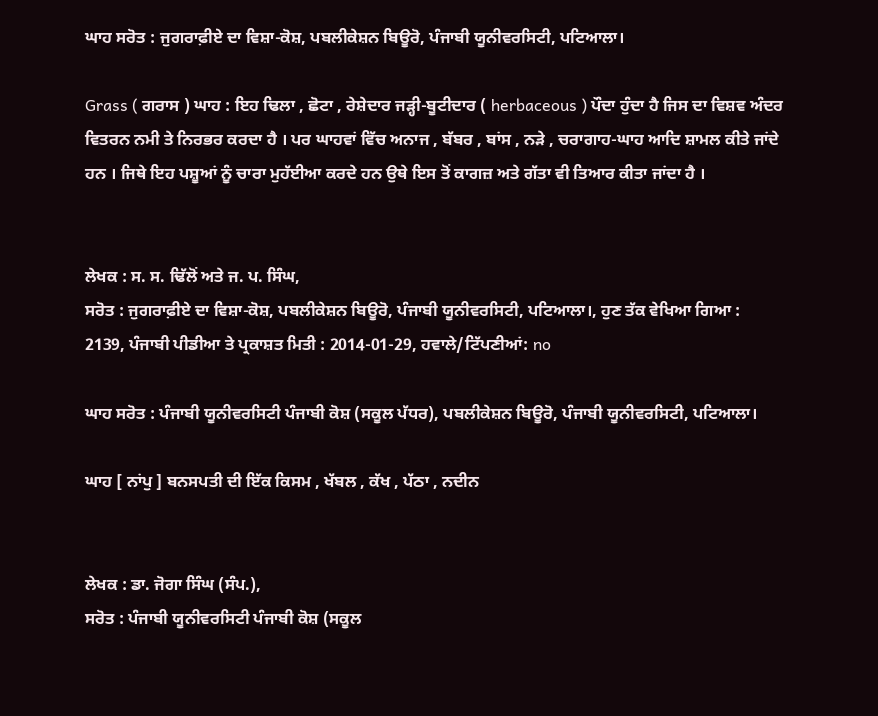ਘਾਹ ਸਰੋਤ : ਜੁਗਰਾਫ਼ੀਏ ਦਾ ਵਿਸ਼ਾ-ਕੋਸ਼, ਪਬਲੀਕੇਸ਼ਨ ਬਿਊਰੋ, ਪੰਜਾਬੀ ਯੂਨੀਵਰਸਿਟੀ, ਪਟਿਆਲਾ।

Grass ( ਗਰਾਸ ) ਘਾਹ : ਇਹ ਢਿਲਾ , ਛੋਟਾ , ਰੇਸ਼ੇਦਾਰ ਜੜ੍ਹੀ-ਬੂਟੀਦਾਰ ( herbaceous ) ਪੌਦਾ ਹੁੰਦਾ ਹੈ ਜਿਸ ਦਾ ਵਿਸ਼ਵ ਅੰਦਰ ਵਿਤਰਨ ਨਮੀ ਤੇ ਨਿਰਭਰ ਕਰਦਾ ਹੈ । ਪਰ ਘਾਹਵਾਂ ਵਿੱਚ ਅਨਾਜ , ਬੱਬਰ , ਬਾਂਸ , ਨੜੇ , ਚਰਾਗਾਹ-ਘਾਹ ਆਦਿ ਸ਼ਾਮਲ ਕੀਤੇ ਜਾਂਦੇ ਹਨ । ਜਿਥੇ ਇਹ ਪਸ਼ੂਆਂ ਨੂੰ ਚਾਰਾ ਮੁਹੱਈਆ ਕਰਦੇ ਹਨ ਉਥੇ ਇਸ ਤੋਂ ਕਾਗਜ਼ ਅਤੇ ਗੱਤਾ ਵੀ ਤਿਆਰ ਕੀਤਾ ਜਾਂਦਾ ਹੈ ।


ਲੇਖਕ : ਸ. ਸ. ਢਿੱਲੋਂ ਅਤੇ ਜ. ਪ. ਸਿੰਘ,
ਸਰੋਤ : ਜੁਗਰਾਫ਼ੀਏ ਦਾ ਵਿਸ਼ਾ-ਕੋਸ਼, ਪਬਲੀਕੇਸ਼ਨ ਬਿਊਰੋ, ਪੰਜਾਬੀ ਯੂਨੀਵਰਸਿਟੀ, ਪਟਿਆਲਾ।, ਹੁਣ ਤੱਕ ਵੇਖਿਆ ਗਿਆ : 2139, ਪੰਜਾਬੀ ਪੀਡੀਆ ਤੇ ਪ੍ਰਕਾਸ਼ਤ ਮਿਤੀ : 2014-01-29, ਹਵਾਲੇ/ਟਿੱਪਣੀਆਂ: no

ਘਾਹ ਸਰੋਤ : ਪੰਜਾਬੀ ਯੂਨੀਵਰਸਿਟੀ ਪੰਜਾਬੀ ਕੋਸ਼ (ਸਕੂਲ ਪੱਧਰ), ਪਬਲੀਕੇਸ਼ਨ ਬਿਊਰੋ, ਪੰਜਾਬੀ ਯੂਨੀਵਰਸਿਟੀ, ਪਟਿਆਲਾ।

ਘਾਹ [ ਨਾਂਪੁ ] ਬਨਸਪਤੀ ਦੀ ਇੱਕ ਕਿਸਮ , ਖੱਬਲ , ਕੱਖ , ਪੱਠਾ , ਨਦੀਨ


ਲੇਖਕ : ਡਾ. ਜੋਗਾ ਸਿੰਘ (ਸੰਪ.),
ਸਰੋਤ : ਪੰਜਾਬੀ ਯੂਨੀਵਰਸਿਟੀ ਪੰਜਾਬੀ ਕੋਸ਼ (ਸਕੂਲ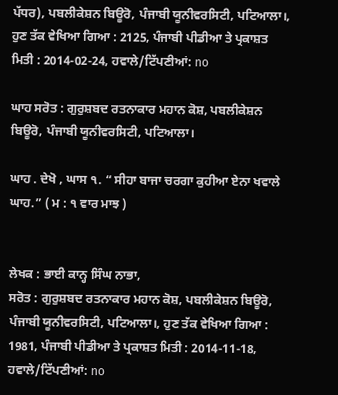ਪੱਧਰ), ਪਬਲੀਕੇਸ਼ਨ ਬਿਊਰੋ, ਪੰਜਾਬੀ ਯੂਨੀਵਰਸਿਟੀ, ਪਟਿਆਲਾ।, ਹੁਣ ਤੱਕ ਵੇਖਿਆ ਗਿਆ : 2125, ਪੰਜਾਬੀ ਪੀਡੀਆ ਤੇ ਪ੍ਰਕਾਸ਼ਤ ਮਿਤੀ : 2014-02-24, ਹਵਾਲੇ/ਟਿੱਪਣੀਆਂ: no

ਘਾਹ ਸਰੋਤ : ਗੁਰੁਸ਼ਬਦ ਰਤਨਾਕਾਰ ਮਹਾਨ ਕੋਸ਼, ਪਬਲੀਕੇਸ਼ਨ ਬਿਊਰੋ, ਪੰਜਾਬੀ ਯੂਨੀਵਰਸਿਟੀ, ਪਟਿਆਲਾ।

ਘਾਹ . ਦੇਖੋ , ਘਾਸ ੧. “ ਸੀਹਾ ਬਾਜਾ ਚਰਗਾ ਕੁਹੀਆ ਏਨਾ ਖਵਾਲੇ ਘਾਹ.” ( ਮ : ੧ ਵਾਰ ਮਾਝ )


ਲੇਖਕ : ਭਾਈ ਕਾਨ੍ਹ ਸਿੰਘ ਨਾਭਾ,
ਸਰੋਤ : ਗੁਰੁਸ਼ਬਦ ਰਤਨਾਕਾਰ ਮਹਾਨ ਕੋਸ਼, ਪਬਲੀਕੇਸ਼ਨ ਬਿਊਰੋ, ਪੰਜਾਬੀ ਯੂਨੀਵਰਸਿਟੀ, ਪਟਿਆਲਾ।, ਹੁਣ ਤੱਕ ਵੇਖਿਆ ਗਿਆ : 1981, ਪੰਜਾਬੀ ਪੀਡੀਆ ਤੇ ਪ੍ਰਕਾਸ਼ਤ ਮਿਤੀ : 2014-11-18, ਹਵਾਲੇ/ਟਿੱਪਣੀਆਂ: no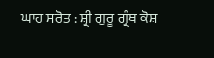ਘਾਹ ਸਰੋਤ : ਸ਼੍ਰੀ ਗੁਰੂ ਗ੍ਰੰਥ ਕੋਸ਼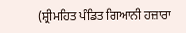(ਸ਼੍ਰੀਮਹਿਤ ਪੰਡਿਤ ਗਿਆਨੀ ਹਜ਼ਾਰਾ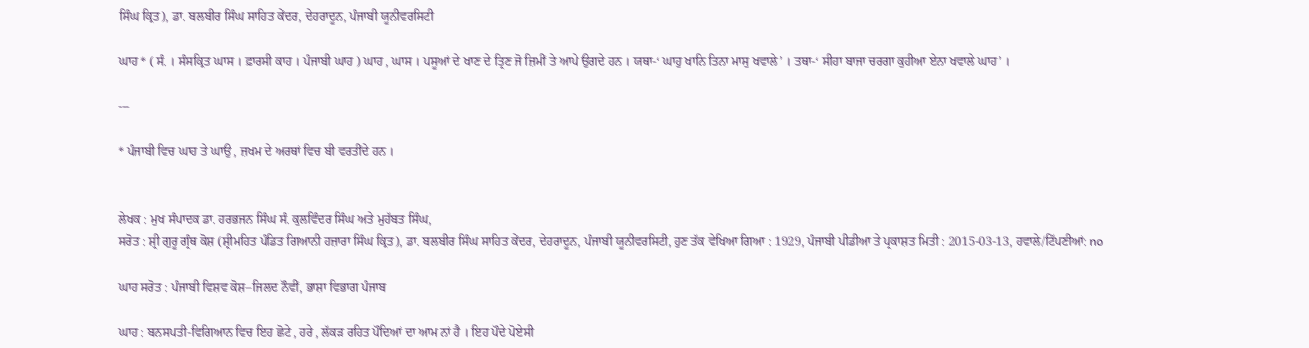ਸਿੰਘ ਕ੍ਰਿਤ), ਡਾ. ਬਲਬੀਰ ਸਿੰਘ ਸਾਹਿਤ ਕੇਂਦਰ, ਦੇਹਰਾਦੂਨ, ਪੰਜਾਬੀ ਯੂਨੀਵਰਸਿਟੀ

ਘਾਹ * ( ਸੰ. । ਸੰਸਕ੍ਰਿਤ ਘਾਸ । ਫ਼ਾਰਸੀ ਕਾਹ । ਪੰਜਾਬੀ ਘਾਹ ) ਘਾਹ , ਘਾਸ । ਪਸੂਆਂ ਦੇ ਖਾਣ ਦੇ ਤ੍ਰਿਣ ਜੋ ਜ਼ਿਮੀਂ ਤੇ ਆਪੇ ਉਗਦੇ ਹਨ । ਯਥਾ-‘ ਘਾਹੁ ਖਾਨਿ ਤਿਨਾ ਮਾਸੁ ਖਵਾਲੇ’ । ਤਥਾ-‘ ਸੀਹਾ ਬਾਜਾ ਚਰਗਾ ਕੁਹੀਆ ਏਨਾ ਖਵਾਲੇ ਘਾਹ’ ।

---

* ਪੰਜਾਬੀ ਵਿਚ ਘਾਹ ਤੇ ਘਾਉ , ਜ਼ਖਮ ਦੇ ਅਰਥਾਂ ਵਿਚ ਬੀ ਵਰਤੀਂਦੇ ਹਨ ।


ਲੇਖਕ : ਮੁਖ ਸੰਪਾਦਕ ਡਾ. ਹਰਭਜਨ ਸਿੰਘ ਸੰ. ਕੁਲਵਿੰਦਰ ਸਿੰਘ ਅਤੇ ਮੁਹੱਬਤ ਸਿੰਘ,
ਸਰੋਤ : ਸ਼੍ਰੀ ਗੁਰੂ ਗ੍ਰੰਥ ਕੋਸ਼ (ਸ਼੍ਰੀਮਹਿਤ ਪੰਡਿਤ ਗਿਆਨੀ ਹਜ਼ਾਰਾ ਸਿੰਘ ਕ੍ਰਿਤ), ਡਾ. ਬਲਬੀਰ ਸਿੰਘ ਸਾਹਿਤ ਕੇਂਦਰ, ਦੇਹਰਾਦੂਨ, ਪੰਜਾਬੀ ਯੂਨੀਵਰਸਿਟੀ, ਹੁਣ ਤੱਕ ਵੇਖਿਆ ਗਿਆ : 1929, ਪੰਜਾਬੀ ਪੀਡੀਆ ਤੇ ਪ੍ਰਕਾਸ਼ਤ ਮਿਤੀ : 2015-03-13, ਹਵਾਲੇ/ਟਿੱਪਣੀਆਂ: no

ਘਾਹ ਸਰੋਤ : ਪੰਜਾਬੀ ਵਿਸ਼ਵ ਕੋਸ਼–ਜਿਲਦ ਨੌਵੀਂ, ਭਾਸ਼ਾ ਵਿਭਾਗ ਪੰਜਾਬ

ਘਾਹ : ਬਨਸਪਤੀ-ਵਿਗਿਆਨ ਵਿਚ ਇਹ ਛੋਟੇ , ਹਰੇ , ਲੱਕੜ ਰਹਿਤ ਪੌਦਿਆਂ ਦਾ ਆਮ ਨਾਂ ਹੈ । ਇਹ ਪੌਦੇ ਪੋਏਸੀ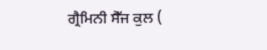ਗ੍ਰੈਮਿਨੀ ਸੈੱਜ ਕੁਲ (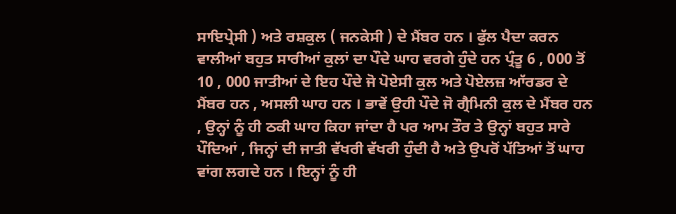ਸਾਇਪ੍ਰੇਸੀ ) ਅਤੇ ਰਸ਼ਕੁਲ ( ਜਨਕੇਸੀ ) ਦੇ ਮੈਂਬਰ ਹਨ । ਫੁੱਲ ਪੈਦਾ ਕਰਨ ਵਾਲੀਆਂ ਬਹੁਤ ਸਾਰੀਆਂ ਕੁਲਾਂ ਦਾ ਪੌਦੇ ਘਾਹ ਵਰਗੇ ਹੁੰਦੇ ਹਨ ਪ੍ਰੰਤੂ 6 , 000 ਤੋਂ 10 , 000 ਜਾਤੀਆਂ ਦੇ ਇਹ ਪੌਦੇ ਜੋ ਪੋਏਸੀ ਕੁਲ ਅਤੇ ਪੋਏਲਜ਼ ਆੱਰਡਰ ਦੇ ਮੈਂਬਰ ਹਨ , ਅਸਲੀ ਘਾਹ ਹਨ । ਭਾਵੇਂ ਉਹੀ ਪੌਦੇ ਜੋ ਗ੍ਰੈਮਿਨੀ ਕੁਲ ਦੇ ਮੈਂਬਰ ਹਨ , ਉਨ੍ਹਾਂ ਨੂੰ ਹੀ ਠਕੀ ਘਾਹ ਕਿਹਾ ਜਾਂਦਾ ਹੈ ਪਰ ਆਮ ਤੌਰ ਤੇ ਉਨ੍ਹਾਂ ਬਹੁਤ ਸਾਰੇ ਪੌਦਿਆਂ , ਜਿਨ੍ਹਾਂ ਦੀ ਜਾਤੀ ਵੱਖਰੀ ਵੱਖਰੀ ਹੁੰਦੀ ਹੈ ਅਤੇ ਉਪਰੋਂ ਪੱਤਿਆਂ ਤੋਂ ਘਾਹ ਵਾਂਗ ਲਗਦੇ ਹਨ । ਇਨ੍ਹਾਂ ਨੂੰ ਹੀ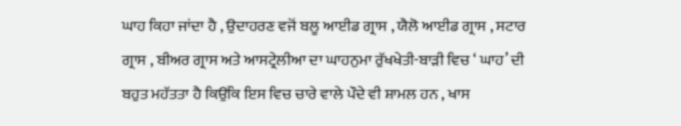ਘਾਹ ਕਿਹਾ ਜਾਂਦਾ ਹੈ , ਉਦਾਹਰਣ ਵਜੋਂ ਬਲੂ ਆਈਡ ਗ੍ਰਾਸ , ਯੈਲੋ ਆਈਡ ਗ੍ਰਾਸ , ਸਟਾਰ ਗ੍ਰਾਸ , ਬੀਅਰ ਗ੍ਰਾਸ ਅਤੇ ਆਸਟ੍ਰੇਲੀਆ ਦਾ ਘਾਹਨੁਮਾ ਰੁੱਖਖੇਤੀ-ਬਾੜੀ ਵਿਚ ‘ ਘਾਹ’ ਦੀ ਬਹੁਤ ਮਹੱਤਤਾ ਹੈ ਕਿਉਂਕਿ ਇਸ ਵਿਚ ਚਾਰੇ ਵਾਲੇ ਪੌਦੇ ਵੀ ਸ਼ਾਮਲ ਹਨ , ਖਾਸ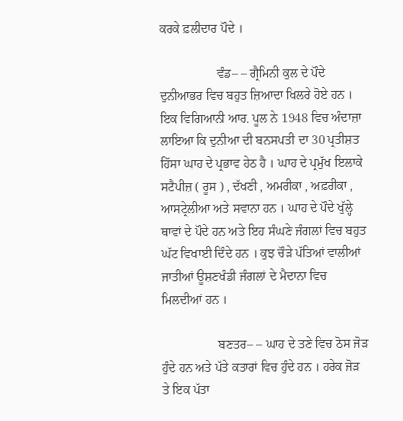ਕਰਕੇ ਫ਼ਲੀਦਾਰ ਪੌਦੇ ।

                  ਵੰਡ– – ਗ੍ਰੈਮਿਨੀ ਕੁਲ ਦੇ ਪੌਦੇ ਦੁਨੀਆਭਰ ਵਿਚ ਬਹੁਤ ਜ਼ਿਆਦਾ ਖਿਲਰੇ ਹੋਏ ਹਨ । ਇਕ ਵਿਗਿਆਨੀ ਆਰ. ਪੂਲ ਨੇ 1948 ਵਿਚ ਅੰਦਾਜ਼ਾ ਲਾਇਆ ਕਿ ਦੁਨੀਆ ਦੀ ਬਨਸਪਤੀ ਦਾ 30 ਪ੍ਰਤੀਸ਼ਤ ਹਿੱਸਾ ਘਾਹ ਦੇ ਪ੍ਰਭਾਵ ਹੇਠ ਹੈ । ਘਾਹ ਦੇ ਪ੍ਰਮੁੱਖ ਇਲਾਕੇ ਸਟੈਪੀਜ਼ ( ਰੂਸ ) , ਦੱਖਣੀ , ਅਮਰੀਕਾ , ਅਫ਼ਰੀਕਾ , ਆਸਟ੍ਰੇਲੀਆ ਅਤੇ ਸਵਾਨਾ ਹਨ । ਘਾਹ ਦੇ ਪੌਦੇ ਖੁੱਲ੍ਹੇ ਥਾਵਾਂ ਦੇ ਪੌਦੇ ਹਨ ਅਤੇ ਇਹ ਸੰਘਣੇ ਜੰਗਲਾਂ ਵਿਚ ਬਹੁਤ ਘੱਟ ਵਿਖਾਈ ਦਿੰਦੇ ਹਨ । ਕੁਝ ਚੌੜੇ ਪੱਤਿਆਂ ਵਾਲੀਆਂ ਜਾਤੀਆਂ ਊਸ਼ਣਖੰਡੀ ਜੰਗਲਾਂ ਦੇ ਮੈਦਾਨਾ ਵਿਚ ਮਿਲਦੀਆਂ ਹਨ ।

                  ਬਣਤਰ– – ਘਾਹ ਦੇ ਤਣੇ ਵਿਚ ਠੋਸ ਜੋੜ ਹੁੰਦੇ ਹਨ ਅਤੇ ਪੱਤੇ ਕਤਾਰਾਂ ਵਿਚ ਹੁੰਦੇ ਹਨ । ਹਰੇਕ ਜੋੜ ਤੇ ਇਕ ਪੱਤਾ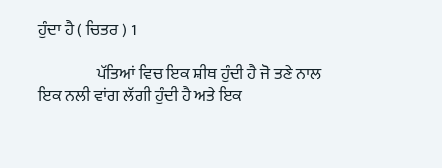ਹੁੰਦਾ ਹੈ ( ਚਿਤਰ ) 1

                  ਪੱਤਿਆਂ ਵਿਚ ਇਕ ਸ਼ੀਥ ਹੁੰਦੀ ਹੈ ਜੋ ਤਣੇ ਨਾਲ ਇਕ ਨਲੀ ਵਾਂਗ ਲੱਗੀ ਹੁੰਦੀ ਹੈ ਅਤੇ ਇਕ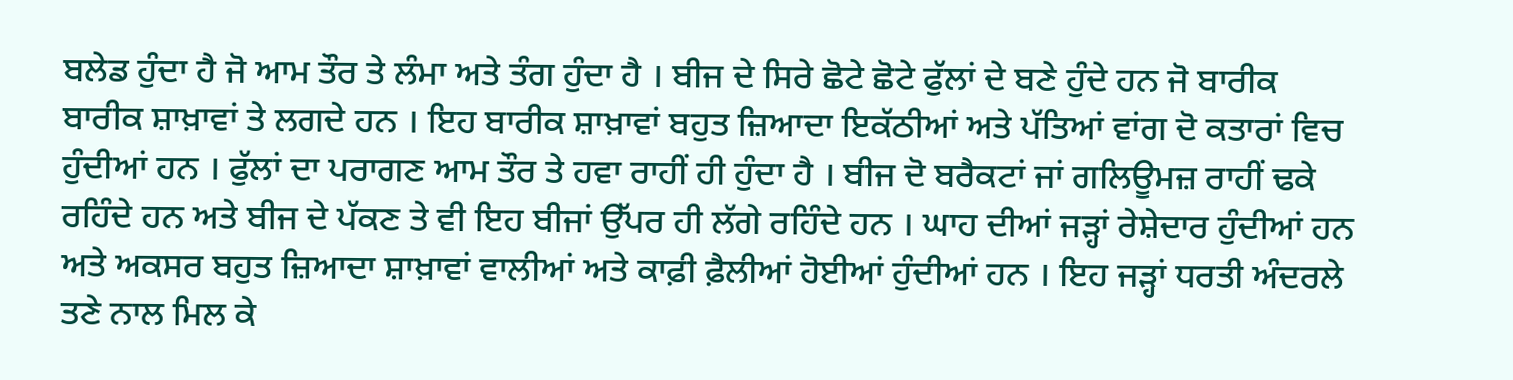ਬਲੇਡ ਹੁੰਦਾ ਹੈ ਜੋ ਆਮ ਤੌਰ ਤੇ ਲੰਮਾ ਅਤੇ ਤੰਗ ਹੁੰਦਾ ਹੈ । ਬੀਜ ਦੇ ਸਿਰੇ ਛੋਟੇ ਛੋਟੇ ਫੁੱਲਾਂ ਦੇ ਬਣੇ ਹੁੰਦੇ ਹਨ ਜੋ ਬਾਰੀਕ ਬਾਰੀਕ ਸ਼ਾਖ਼ਾਵਾਂ ਤੇ ਲਗਦੇ ਹਨ । ਇਹ ਬਾਰੀਕ ਸ਼ਾਖ਼ਾਵਾਂ ਬਹੁਤ ਜ਼ਿਆਦਾ ਇਕੱਠੀਆਂ ਅਤੇ ਪੱਤਿਆਂ ਵਾਂਗ ਦੋ ਕਤਾਰਾਂ ਵਿਚ ਹੁੰਦੀਆਂ ਹਨ । ਫੁੱਲਾਂ ਦਾ ਪਰਾਗਣ ਆਮ ਤੌਰ ਤੇ ਹਵਾ ਰਾਹੀਂ ਹੀ ਹੁੰਦਾ ਹੈ । ਬੀਜ ਦੋ ਬਰੈਕਟਾਂ ਜਾਂ ਗਲਿਊਮਜ਼ ਰਾਹੀਂ ਢਕੇ ਰਹਿੰਦੇ ਹਨ ਅਤੇ ਬੀਜ ਦੇ ਪੱਕਣ ਤੇ ਵੀ ਇਹ ਬੀਜਾਂ ਉੱਪਰ ਹੀ ਲੱਗੇ ਰਹਿੰਦੇ ਹਨ । ਘਾਹ ਦੀਆਂ ਜੜ੍ਹਾਂ ਰੇਸ਼ੇਦਾਰ ਹੁੰਦੀਆਂ ਹਨ ਅਤੇ ਅਕਸਰ ਬਹੁਤ ਜ਼ਿਆਦਾ ਸ਼ਾਖ਼ਾਵਾਂ ਵਾਲੀਆਂ ਅਤੇ ਕਾਫ਼ੀ ਫ਼ੈਲੀਆਂ ਹੋਈਆਂ ਹੁੰਦੀਆਂ ਹਨ । ਇਹ ਜੜ੍ਹਾਂ ਧਰਤੀ ਅੰਦਰਲੇ ਤਣੇ ਨਾਲ ਮਿਲ ਕੇ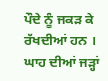ਪੌਦੇ ਨੂੰ ਜਕੜ ਕੇ ਰੱਖਦੀਆਂ ਹਨ । ਘਾਹ ਦੀਆਂ ਜੜ੍ਹਾਂ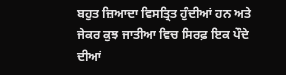ਬਹੁਤ ਜ਼ਿਆਦਾ ਵਿਸਤ੍ਰਿਤ ਹੁੰਦੀਆਂ ਹਨ ਅਤੇ ਜੇਕਰ ਕੁਝ ਜਾਤੀਆ ਵਿਚ ਸਿਰਫ਼ ਇਕ ਪੌਦੇ ਦੀਆਂ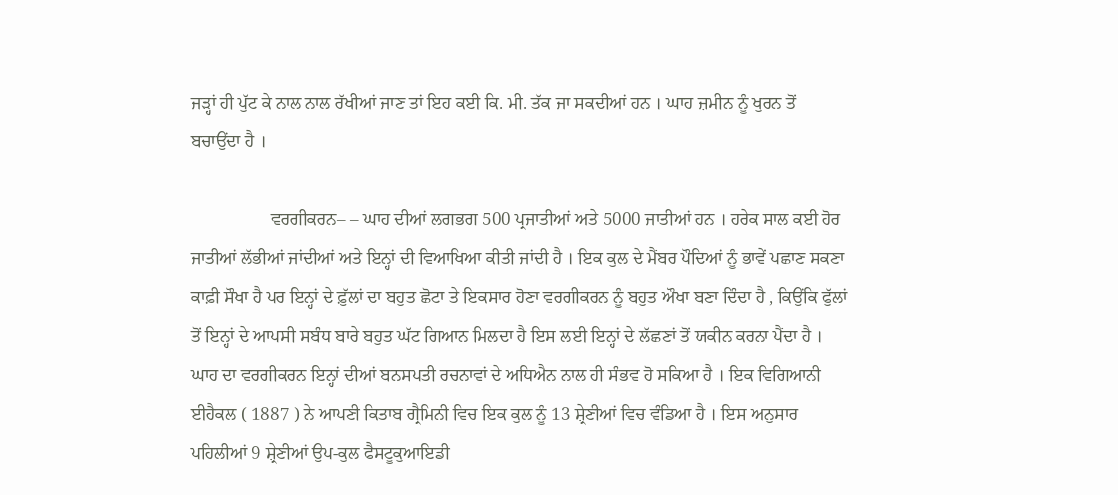ਜੜ੍ਹਾਂ ਹੀ ਪੁੱਟ ਕੇ ਨਾਲ ਨਾਲ ਰੱਖੀਆਂ ਜਾਣ ਤਾਂ ਇਹ ਕਈ ਕਿ. ਮੀ. ਤੱਕ ਜਾ ਸਕਦੀਆਂ ਹਨ । ਘਾਹ ਜ਼ਮੀਨ ਨੂੰ ਖੁਰਨ ਤੋਂ ਬਚਾਉਂਦਾ ਹੈ ।

                  ਵਰਗੀਕਰਨ– – ਘਾਹ ਦੀਆਂ ਲਗਭਗ 500 ਪ੍ਰਜਾਤੀਆਂ ਅਤੇ 5000 ਜਾਤੀਆਂ ਹਨ । ਹਰੇਕ ਸਾਲ ਕਈ ਹੋਰ ਜਾਤੀਆਂ ਲੱਭੀਆਂ ਜਾਂਦੀਆਂ ਅਤੇ ਇਨ੍ਹਾਂ ਦੀ ਵਿਆਖਿਆ ਕੀਤੀ ਜਾਂਦੀ ਹੈ । ਇਕ ਕੁਲ ਦੇ ਮੈਂਬਰ ਪੌਦਿਆਂ ਨੂੰ ਭਾਵੇਂ ਪਛਾਣ ਸਕਣਾ ਕਾਫ਼ੀ ਸੌਖਾ ਹੈ ਪਰ ਇਨ੍ਹਾਂ ਦੇ ਫ਼ੁੱਲਾਂ ਦਾ ਬਹੁਤ ਛੋਟਾ ਤੇ ਇਕਸਾਰ ਹੋਣਾ ਵਰਗੀਕਰਨ ਨੂੰ ਬਹੁਤ ਔਖਾ ਬਣਾ ਦਿੰਦਾ ਹੈ , ਕਿਉਂਕਿ ਫੁੱਲਾਂ ਤੋਂ ਇਨ੍ਹਾਂ ਦੇ ਆਪਸੀ ਸਬੰਧ ਬਾਰੇ ਬਹੁਤ ਘੱਟ ਗਿਆਨ ਮਿਲਦਾ ਹੈ ਇਸ ਲਈ ਇਨ੍ਹਾਂ ਦੇ ਲੱਛਣਾਂ ਤੋਂ ਯਕੀਨ ਕਰਨਾ ਪੈਂਦਾ ਹੈ । ਘਾਹ ਦਾ ਵਰਗੀਕਰਨ ਇਨ੍ਹਾਂ ਦੀਆਂ ਬਨਸਪਤੀ ਰਚਨਾਵਾਂ ਦੇ ਅਧਿਐਨ ਨਾਲ ਹੀ ਸੰਭਵ ਹੋ ਸਕਿਆ ਹੈ । ਇਕ ਵਿਗਿਆਨੀ ਈਹੈਕਲ ( 1887 ) ਨੇ ਆਪਣੀ ਕਿਤਾਬ ਗ੍ਰੈਮਿਨੀ ਵਿਚ ਇਕ ਕੁਲ ਨੂੰ 13 ਸ਼੍ਰੇਣੀਆਂ ਵਿਚ ਵੰਡਿਆ ਹੈ । ਇਸ ਅਨੁਸਾਰ ਪਹਿਲੀਆਂ 9 ਸ਼੍ਰੇਣੀਆਂ ਉਪ-ਕੁਲ ਫੈਸਟੂਕੁਆਇਡੀ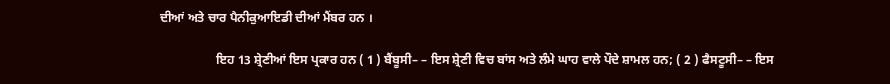ਦੀਆਂ ਅਤੇ ਚਾਰ ਪੈਨੀਕੁਆਇਡੀ ਦੀਆਂ ਮੈਂਬਰ ਹਨ ।

                  ਇਹ 13 ਸ਼੍ਰੇਣੀਆਂ ਇਸ ਪ੍ਰਕਾਰ ਹਨ ( 1 ) ਬੈਂਬੂਸੀ– – ਇਸ ਸ਼੍ਰੇਣੀ ਵਿਚ ਬਾਂਸ ਅਤੇ ਲੰਮੇ ਘਾਹ ਵਾਲੇ ਪੌਦੇ ਸ਼ਾਮਲ ਹਨ; ( 2 ) ਫੈਸਟੂਸੀ– – ਇਸ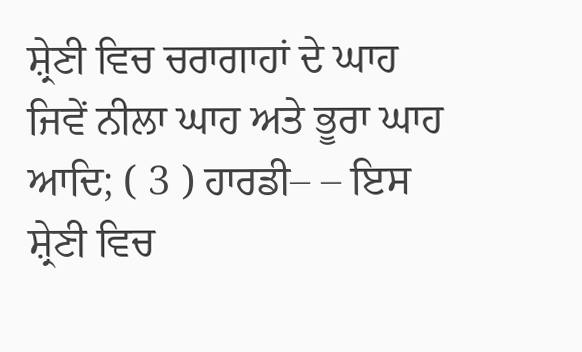ਸ਼੍ਰੇਣੀ ਵਿਚ ਚਰਾਗਾਹਾਂ ਦੇ ਘਾਹ ਜਿਵੇਂ ਨੀਲਾ ਘਾਹ ਅਤੇ ਭੂਰਾ ਘਾਹ ਆਦਿ; ( 3 ) ਹਾਰਡੀ– – ਇਸ ਸ਼੍ਰੇਣੀ ਵਿਚ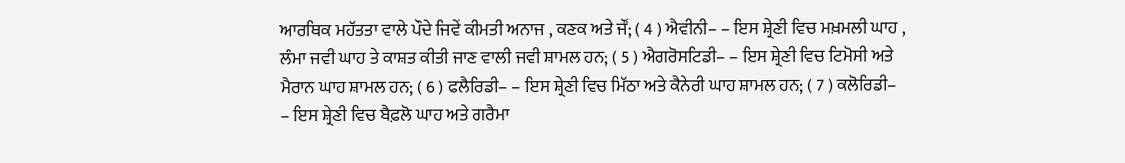ਆਰਥਿਕ ਮਹੱਤਤਾ ਵਾਲੇ ਪੌਦੇ ਜਿਵੇਂ ਕੀਮਤੀ ਅਨਾਜ , ਕਣਕ ਅਤੇ ਜੌਂ; ( 4 ) ਐਵੀਨੀ– – ਇਸ ਸ਼੍ਰੇਣੀ ਵਿਚ ਮਖ਼ਮਲੀ ਘਾਹ , ਲੰਮਾ ਜਵੀ ਘਾਹ ਤੇ ਕਾਸ਼ਤ ਕੀਤੀ ਜਾਣ ਵਾਲੀ ਜਵੀ ਸ਼ਾਮਲ ਹਨ; ( 5 ) ਐਗਰੋਸਟਿਡੀ– – ਇਸ ਸ਼੍ਰੇਣੀ ਵਿਚ ਟਿਮੋਸੀ ਅਤੇ ਮੈਰਾਨ ਘਾਹ ਸ਼ਾਮਲ ਹਨ; ( 6 ) ਫਲੈਰਿਡੀ– – ਇਸ ਸ਼੍ਰੇਣੀ ਵਿਚ ਮਿੱਠਾ ਅਤੇ ਕੈਨੇਰੀ ਘਾਹ ਸ਼ਾਮਲ ਹਨ; ( 7 ) ਕਲੋਰਿਡੀ– – ਇਸ ਸ਼੍ਰੇਣੀ ਵਿਚ ਬੈਫ਼ਲੋ ਘਾਹ ਅਤੇ ਗਰੈਮਾ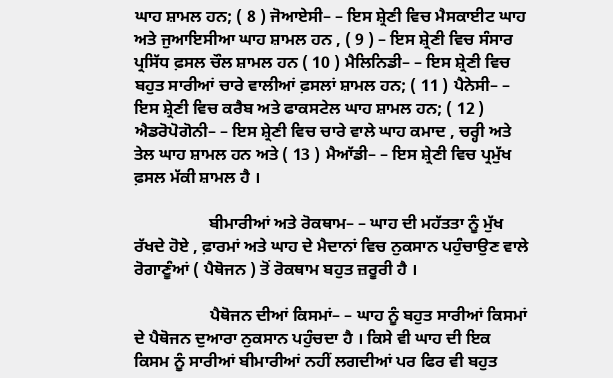ਘਾਹ ਸ਼ਾਮਲ ਹਨ; ( 8 ) ਜੋਆਏਸੀ– – ਇਸ ਸ਼੍ਰੇਣੀ ਵਿਚ ਮੈਸਕਾਈਟ ਘਾਹ ਅਤੇ ਜੁਆਇਸੀਆ ਘਾਹ ਸ਼ਾਮਲ ਹਨ , ( 9 ) – ਇਸ ਸ਼੍ਰੇਣੀ ਵਿਚ ਸੰਸਾਰ ਪ੍ਰਸਿੱਧ ਫ਼ਸਲ ਚੌਲ ਸ਼ਾਮਲ ਹਨ ( 10 ) ਮੈਲਿਨਿਡੀ– – ਇਸ ਸ਼੍ਰੇਣੀ ਵਿਚ ਬਹੁਤ ਸਾਰੀਆਂ ਚਾਰੇ ਵਾਲੀਆਂ ਫ਼ਸਲਾਂ ਸ਼ਾਮਲ ਹਨ; ( 11 ) ਪੈਨੇਸੀ– – ਇਸ ਸ਼੍ਰੇਣੀ ਵਿਚ ਕਰੈਬ ਅਤੇ ਫਾਕਸਟੇਲ ਘਾਹ ਸ਼ਾਮਲ ਹਨ; ( 12 ) ਐਡਰੋਪੋਗੋਨੀ– – ਇਸ ਸ਼੍ਰੇਣੀ ਵਿਚ ਚਾਰੇ ਵਾਲੇ ਘਾਹ ਕਮਾਦ , ਚਰ੍ਹੀ ਅਤੇ ਤੇਲ ਘਾਹ ਸ਼ਾਮਲ ਹਨ ਅਤੇ ( 13 ) ਮੈਆੱਡੀ– – ਇਸ ਸ਼੍ਰੇਣੀ ਵਿਚ ਪ੍ਰਮੁੱਖ ਫ਼ਸਲ ਮੱਕੀ ਸ਼ਾਮਲ ਹੈ ।

                  ਬੀਮਾਰੀਆਂ ਅਤੇ ਰੋਕਥਾਮ– – ਘਾਹ ਦੀ ਮਹੱਤਤਾ ਨੂੰ ਮੁੱਖ ਰੱਖਦੇ ਹੋਏ , ਫ਼ਾਰਮਾਂ ਅਤੇ ਘਾਹ ਦੇ ਮੈਦਾਨਾਂ ਵਿਚ ਨੁਕਸਾਨ ਪਹੁੰਚਾਉਣ ਵਾਲੇ ਰੋਗਾਣੂੰਆਂ ( ਪੈਥੋਜਨ ) ਤੋਂ ਰੋਕਥਾਮ ਬਹੁਤ ਜ਼ਰੂਰੀ ਹੈ ।

                  ਪੈਥੋਜਨ ਦੀਆਂ ਕਿਸਮਾਂ– – ਘਾਹ ਨੂੰ ਬਹੁਤ ਸਾਰੀਆਂ ਕਿਸਮਾਂ ਦੇ ਪੈਥੋਜਨ ਦੁਆਰਾ ਨੁਕਸਾਨ ਪਹੁੰਚਦਾ ਹੈ । ਕਿਸੇ ਵੀ ਘਾਹ ਦੀ ਇਕ ਕਿਸਮ ਨੂੰ ਸਾਰੀਆਂ ਬੀਮਾਰੀਆਂ ਨਹੀਂ ਲਗਦੀਆਂ ਪਰ ਫਿਰ ਵੀ ਬਹੁਤ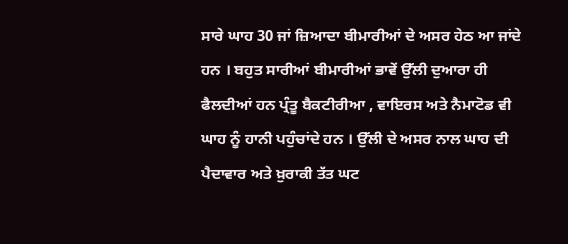ਸਾਰੇ ਘਾਹ 30 ਜਾਂ ਜ਼ਿਆਦਾ ਬੀਮਾਰੀਆਂ ਦੇ ਅਸਰ ਹੇਠ ਆ ਜਾਂਦੇ ਹਨ । ਬਹੁਤ ਸਾਰੀਆਂ ਬੀਮਾਰੀਆਂ ਭਾਵੇਂ ਉੱਲੀ ਦੁਆਰਾ ਹੀ ਫੈਲਦੀਆਂ ਹਨ ਪ੍ਰੰਤੂ ਬੈਕਟੀਰੀਆ , ਵਾਇਰਸ ਅਤੇ ਨੈਮਾਟੋਡ ਵੀ ਘਾਹ ਨੂੰ ਹਾਨੀ ਪਹੁੰਚਾਂਦੇ ਹਨ । ਉੱਲੀ ਦੇ ਅਸਰ ਨਾਲ ਘਾਹ ਦੀ ਪੈਦਾਵਾਰ ਅਤੇ ਖ਼ੁਰਾਕੀ ਤੱਤ ਘਟ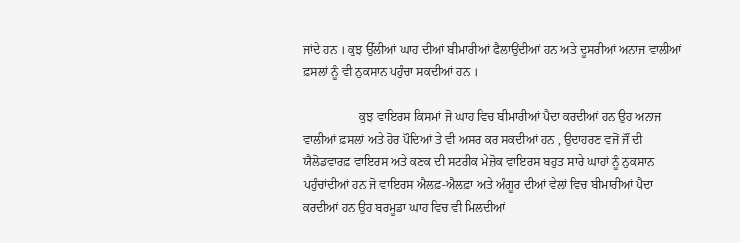ਜਾਂਦੇ ਹਨ । ਕੁਝ ਉੱਲੀਆਂ ਘਾਹ ਦੀਆਂ ਬੀਮਾਰੀਆਂ ਫੈਲਾਉਂਦੀਆਂ ਹਨ ਅਤੇ ਦੂਸਰੀਆਂ ਅਨਾਜ ਵਾਲੀਆਂ ਫ਼ਸਲਾਂ ਨੂੰ ਵੀ ਨੁਕਸਾਨ ਪਹੁੰਚਾ ਸਕਦੀਆਂ ਹਨ ।

                  ਕੁਝ ਵਾਇਰਸ ਕਿਸਮਾਂ ਜੋ ਘਾਹ ਵਿਚ ਬੀਮਾਰੀਆਂ ਪੈਦਾ ਕਰਦੀਆਂ ਹਨ ਉਹ ਅਨਾਜ ਵਾਲੀਆਂ ਫ਼ਸਲਾਂ ਅਤੇ ਹੋਰ ਪੌਦਿਆਂ ਤੇ ਵੀ ਅਸਰ ਕਰ ਸਕਦੀਆਂ ਹਨ , ਉਦਾਹਰਣ ਵਜੋਂ ਜੌਂ ਦੀ ਯੈਲੋਡਵਾਰਫ਼ ਵਾਇਰਸ ਅਤੇ ਕਣਕ ਦੀ ਸਟਰੀਕ ਮੇਜ਼ੋਕ ਵਾਇਰਸ ਬਹੁਤ ਸਾਰੇ ਘਾਹਾਂ ਨੂੰ ਨੁਕਸਾਨ ਪਹੁੰਚਾਂਦੀਆਂ ਹਨ ਜੋ ਵਾਇਰਸ ਐਲਫ਼-ਐਲਫ਼ਾ ਅਤੇ ਅੰਗੂਰ ਦੀਆਂ ਵੇਲਾਂ ਵਿਚ ਬੀਮਾਰੀਆਂ ਪੈਦਾ ਕਰਦੀਆਂ ਹਨ ਉਹ ਬਰਮੂਡਾ ਘਾਹ ਵਿਚ ਵੀ ਮਿਲਦੀਆਂ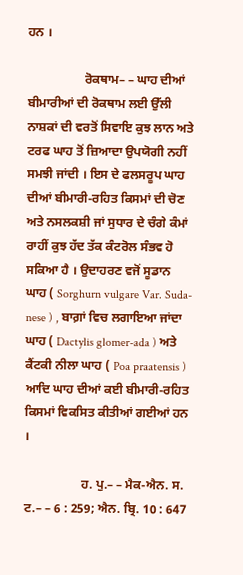ਹਨ ।

                  ਰੋਕਥਾਮ– – ਘਾਹ ਦੀਆਂ ਬੀਮਾਰੀਆਂ ਦੀ ਰੋਕਥਾਮ ਲਈ ਉੱਲੀ ਨਾਸ਼ਕਾਂ ਦੀ ਵਰਤੋਂ ਸਿਵਾਇ ਕੁਝ ਲਾਨ ਅਤੇ ਟਰਫ ਘਾਹ ਤੋਂ ਜ਼ਿਆਦਾ ਉਪਯੋਗੀ ਨਹੀਂ ਸਮਝੀ ਜਾਂਦੀ । ਇਸ ਦੇ ਫਲਸਰੂਪ ਘਾਹ ਦੀਆਂ ਬੀਮਾਰੀ-ਰਹਿਤ ਕਿਸਮਾਂ ਦੀ ਚੋਣ ਅਤੇ ਨਸਲਕਸ਼ੀ ਜਾਂ ਸੁਧਾਰ ਦੇ ਚੰਗੇ ਕੰਮਾਂ ਰਾਹੀਂ ਕੁਝ ਹੱਦ ਤੱਕ ਕੰਟਰੋਲ ਸੰਭਵ ਹੋ ਸਕਿਆ ਹੈ । ਉਦਾਹਰਣ ਵਜੋਂ ਸੂਡਾਨ ਘਾਹ ( Sorghurn vulgare Var. Suda-nese ) , ਬਾਗ਼ਾਂ ਵਿਚ ਲਗਾਇਆ ਜਾਂਦਾ ਘਾਹ ( Dactylis glomer-ada ) ਅਤੇ ਕੈਂਟਕੀ ਨੀਲਾ ਘਾਹ ( Poa praatensis ) ਆਦਿ ਘਾਹ ਦੀਆਂ ਕਈ ਬੀਮਾਰੀ-ਰਹਿਤ ਕਿਸਮਾਂ ਵਿਕਸਿਤ ਕੀਤੀਆਂ ਗਈਆਂ ਹਨ ।

                  ਹ. ਪੁ.– – ਮੈਕ-ਐਨ. ਸ. ਟ.– – 6 : 259; ਐਨ. ਬ੍ਰਿ. 10 : 647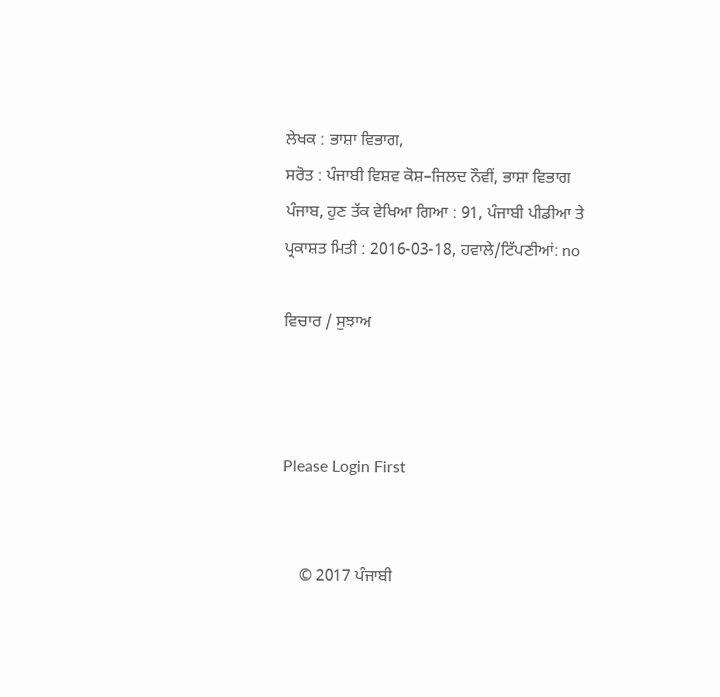ਲੇਖਕ : ਭਾਸ਼ਾ ਵਿਭਾਗ,
ਸਰੋਤ : ਪੰਜਾਬੀ ਵਿਸ਼ਵ ਕੋਸ਼–ਜਿਲਦ ਨੌਵੀਂ, ਭਾਸ਼ਾ ਵਿਭਾਗ ਪੰਜਾਬ, ਹੁਣ ਤੱਕ ਵੇਖਿਆ ਗਿਆ : 91, ਪੰਜਾਬੀ ਪੀਡੀਆ ਤੇ ਪ੍ਰਕਾਸ਼ਤ ਮਿਤੀ : 2016-03-18, ਹਵਾਲੇ/ਟਿੱਪਣੀਆਂ: no

ਵਿਚਾਰ / ਸੁਝਾਅ



Please Login First


    © 2017 ਪੰਜਾਬੀ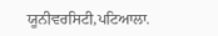ਯੂਨੀਵਰਸਿਟੀ,ਪਟਿਆਲਾ.